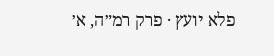פלא יועץ · פרק רמ״ה, א׳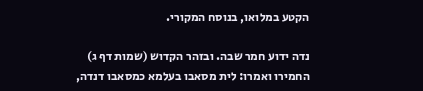הקטע במלואו, בנוסח המקורי.

נדה ידוע חמר שבה. ובזהר הקדוש (שמות דף ג) החמירו ואמרו: לית מסאבו בעלמא כמסאבו דנדה,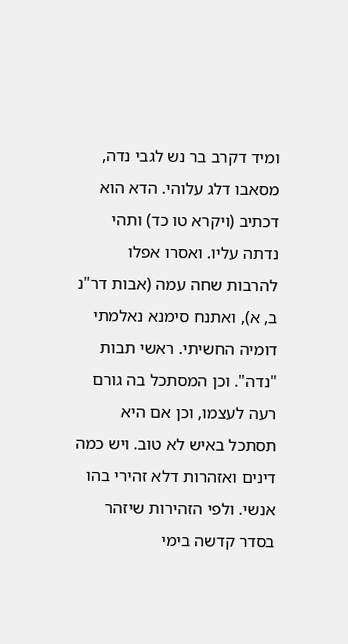ומיד דקרב בר נש לגבי נדה, מסאבו דלג עלוהי. הדא הוא דכתיב (ויקרא טו כד) ותהי נדתה עליו. ואסרו אפלו להרבות שחה עמה (אבות דר"נ ב, א), ואתנח סימנא נאלמתי דומיה החשיתי. ראשי תבות "נדה". וכן המסתכל בה גורם רעה לעצמו, וכן אם היא תסתכל באיש לא טוב. ויש כמה דינים ואזהרות דלא זהירי בהו אנשי. ולפי הזהירות שיזהר בסדר קדשה בימי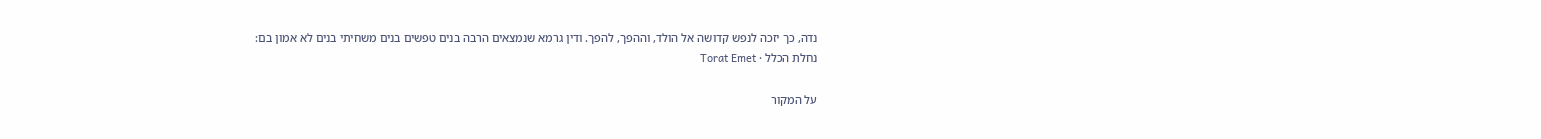נדה, כך יזכה לנפש קדושה אל הולד, וההפך, להפך. ודין גרמא שנמצאים הרבה בנים טפשים בנים משחיתי בנים לא אמון בם:
נחלת הכלל · Torat Emet

על המקור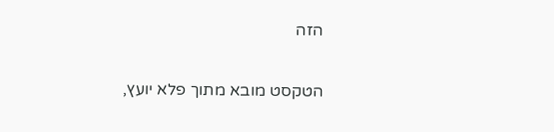הזה

הטקסט מובא מתוך פלא יועץ,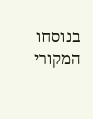בנוסחו המקורי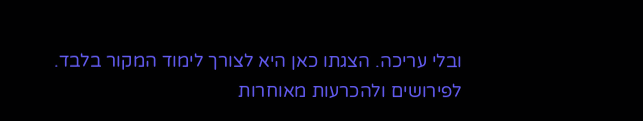ובלי עריכה. הצגתו כאן היא לצורך לימוד המקור בלבד. לפירושים ולהכרעות מאוחרות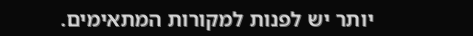יותר יש לפנות למקורות המתאימים.